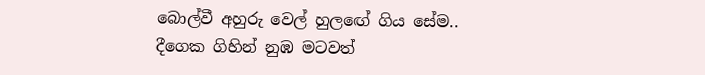බොල්වී අහුරු වෙල් හුලඟේ ගිය සේම..
දීගෙක ගිහින් නුඹ මටවත්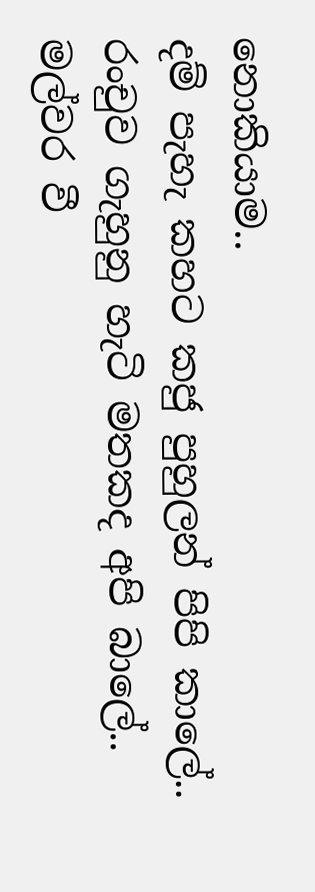නොකියාම..
දම් පැහැ කහට කජු පුහුලන් පිපි කාලේ..
රංචුව ගැහුනු හැටි මතකද අපි බාලේ..
මල්වර වී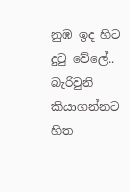නුඹ ඉද හිට දුටු වේලේ..
බැරිවුනි කියාගන්නට හිත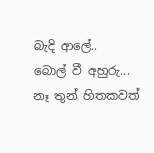බැදි ආලේ..
බොල් වී අහුරු...
නෑ තුන් හිතකවත්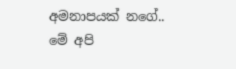අමනාපයක් නගේ..
මේ අපි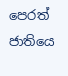පෙරත් ජාතියෙ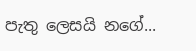පැතු ලෙසයි නගේ...